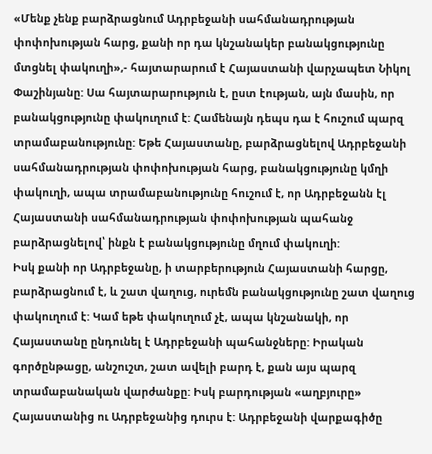«Մենք չենք բարձրացնում Ադրբեջանի սահմանադրության փոփոխության հարց, քանի որ դա կնշանակեր բանակցությունը մտցնել փակուղի»,- հայտարարում է Հայաստանի վարչապետ Նիկոլ Փաշինյանը: Սա հայտարարություն է, ըստ էության, այն մասին, որ բանակցությունը փակուղում է: Համենայն դեպս դա է հուշում պարզ տրամաբանությունը: Եթե Հայաստանը, բարձրացնելով Ադրբեջանի սահմանադրության փոփոխության հարց, բանակցությունը կմղի փակուղի, ապա տրամաբանությունը հուշում է, որ Ադրբեջանն էլ Հայաստանի սահմանադրության փոփոխության պահանջ բարձրացնելով՝ ինքն է բանակցությունը մղում փակուղի:
Իսկ քանի որ Ադրբեջանը, ի տարբերություն Հայաստանի հարցը, բարձրացնում է, և շատ վաղուց, ուրեմն բանակցությունը շատ վաղուց փակուղում է: Կամ եթե փակուղում չէ, ապա կնշանակի, որ Հայաստանը ընդունել է Ադրբեջանի պահանջները: Իրական գործընթացը, անշուշտ, շատ ավելի բարդ է, քան այս պարզ տրամաբանական վարժանքը: Իսկ բարդության «աղբյուրը» Հայաստանից ու Ադրբեջանից դուրս է: Ադրբեջանի վարքագիծը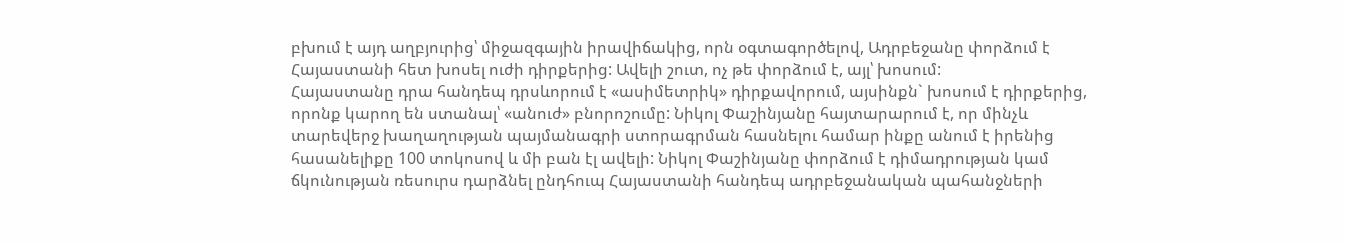բխում է այդ աղբյուրից՝ միջազգային իրավիճակից, որն օգտագործելով, Ադրբեջանը փորձում է Հայաստանի հետ խոսել ուժի դիրքերից: Ավելի շուտ, ոչ թե փորձում է, այլ՝ խոսում:
Հայաստանը դրա հանդեպ դրսևորում է «ասիմետրիկ» դիրքավորում, այսինքն` խոսում է դիրքերից, որոնք կարող են ստանալ՝ «անուժ» բնորոշումը: Նիկոլ Փաշինյանը հայտարարում է, որ մինչև տարեվերջ խաղաղության պայմանագրի ստորագրման հասնելու համար ինքը անում է իրենից հասանելիքը 100 տոկոսով և մի բան էլ ավելի: Նիկոլ Փաշինյանը փորձում է դիմադրության կամ ճկունության ռեսուրս դարձնել ընդհուպ Հայաստանի հանդեպ ադրբեջանական պահանջների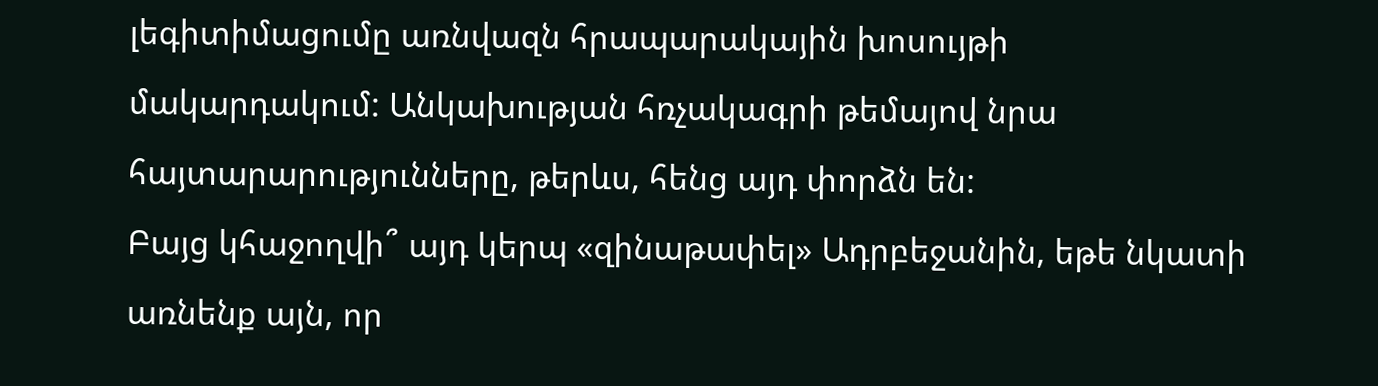լեգիտիմացումը առնվազն հրապարակային խոսույթի մակարդակում: Անկախության հռչակագրի թեմայով նրա հայտարարությունները, թերևս, հենց այդ փորձն են:
Բայց կհաջողվի՞ այդ կերպ «զինաթափել» Ադրբեջանին, եթե նկատի առնենք այն, որ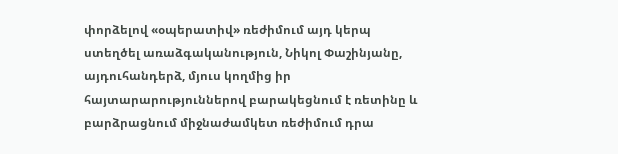փորձելով «օպերատիվ» ռեժիմում այդ կերպ ստեղծել առաձգականություն, Նիկոլ Փաշինյանը, այդուհանդերձ, մյուս կողմից իր հայտարարություններով բարակեցնում է ռետինը և բարձրացնում միջնաժամկետ ռեժիմում դրա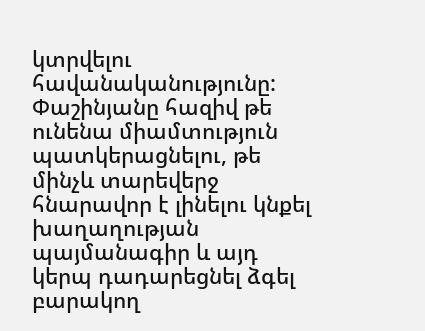կտրվելու հավանականությունը: Փաշինյանը հազիվ թե ունենա միամտություն պատկերացնելու, թե մինչև տարեվերջ հնարավոր է լինելու կնքել խաղաղության պայմանագիր և այդ կերպ դադարեցնել ձգել բարակող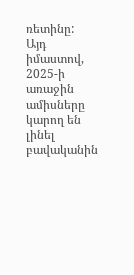ռետինը:
Այդ իմաստով, 2025-ի առաջին ամիսները կարող են լինել բավականին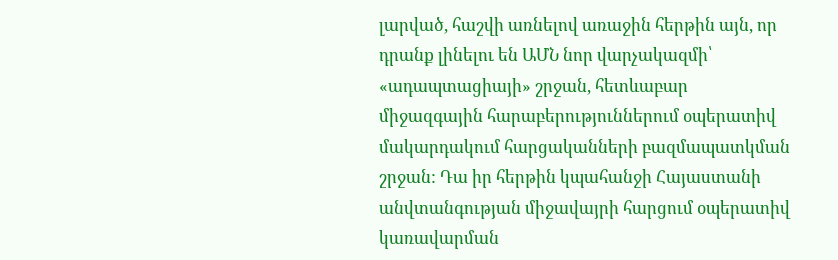լարված, հաշվի առնելով առաջին հերթին այն, որ դրանք լինելու են ԱՄՆ նոր վարչակազմի՝ «ադապտացիայի» շրջան, հետևաբար միջազգային հարաբերություններում օպերատիվ մակարդակում հարցականների բազմապատկման շրջան: Դա իր հերթին կպահանջի Հայաստանի անվտանգության միջավայրի հարցում օպերատիվ կառավարման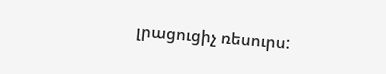լրացուցիչ ռեսուրս: